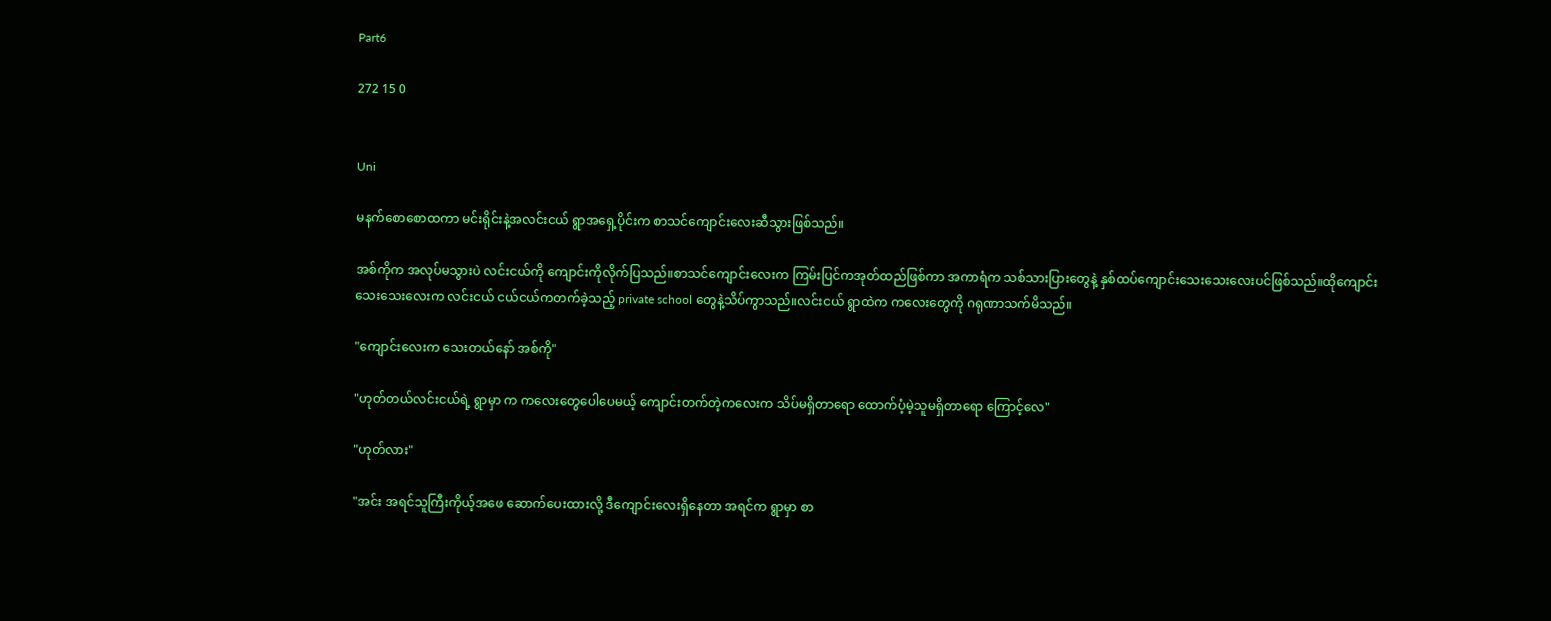Part6

272 15 0


Uni

မနက်စောစောထကာ မင်းရိုင်းနဲ့အလင်းငယ် ရွာအရှေ့ပိုင်းက စာသင်ကျောင်းလေးဆီသွားဖြစ်သည်။

အစ်ကိုက အလုပ်မသွားပဲ လင်းငယ်ကို ကျောင်းကိုလိုက်ပြသည်။စာသင်ကျောင်းလေးက ကြမ်းပြင်ကအုတ်ထည်ဖြစ်ကာ အကာရံက သစ်သားပြားတွေနဲ့ နှစ်ထပ်ကျောင်းသေးသေးလေးပင်ဖြစ်သည်။ထိုကျောင်းသေးသေးလေးက လင်းငယ် ငယ်ငယ်ကတက်ခဲ့သည့် private school တွေနဲ့သိပ်ကွာသည်။လင်းငယ် ရွာထဲက ကလေးတွေကို ဂရုဏာသက်မိသည်။

"ကျောင်းလေးက သေးတယ်နော် အစ်ကို"

"ဟုတ်တယ်လင်းငယ်ရဲ့ ရွာမှာ က ကလေးတွေပေါပေမယ့် ကျောင်းတက်တဲ့ကလေးက သိပ်မရှိတာရော ထောက်ပံ့မဲ့သူမရှိတာရော ကြောင့်လေ"

"ဟုတ်လား"

"အင်း အရင်သူကြီးကိုယ့်အဖေ ဆောက်ပေးထားလို့ ဒီကျောင်းလေးရှိနေတာ အရင်က ရွာမှာ စာ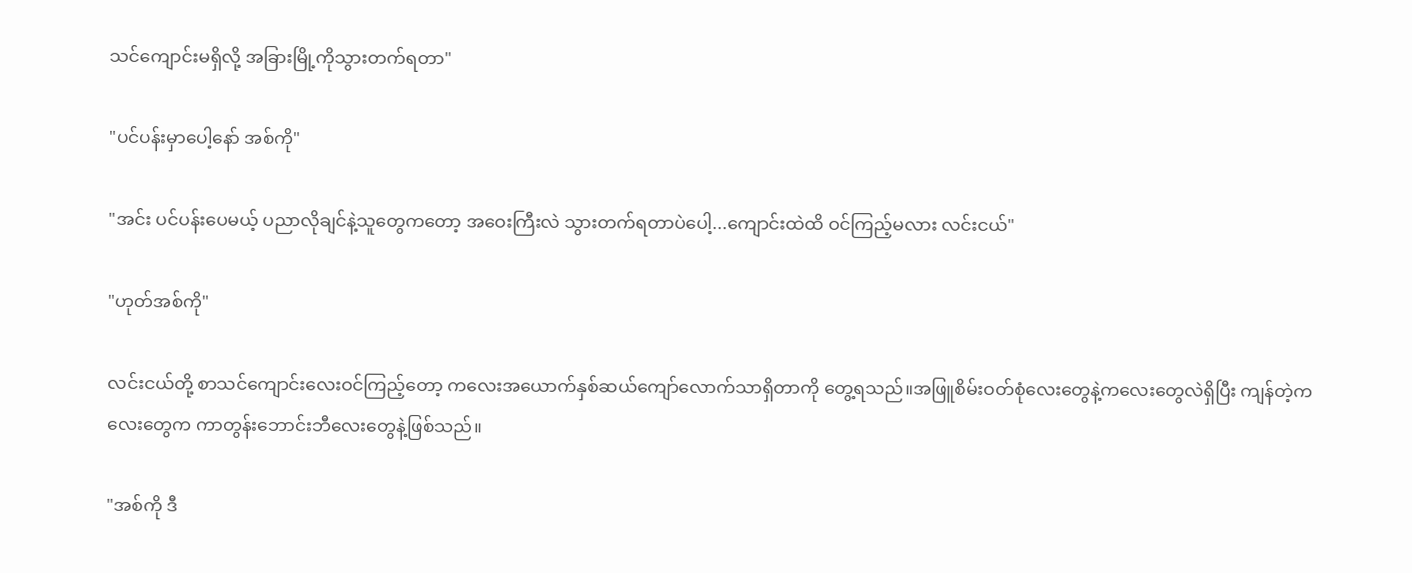သင်ကျောင်းမရှိလို့ အခြားမြို့ကိုသွားတက်ရတာ"

"ပင်ပန်းမှာပေါ့နော် အစ်ကို"

"အင်း ပင်ပန်းပေမယ့် ပညာလိုချင်နဲ့သူတွေကတော့ အဝေးကြီးလဲ သွားတက်ရတာပဲပေါ့...ကျောင်းထဲထိ ဝင်ကြည့်မလား လင်းငယ်"

"ဟုတ်အစ်ကို"

လင်းငယ်တို့ စာသင်ကျောင်းလေးဝင်ကြည့်တော့ ကလေးအယောက်နှစ်ဆယ်ကျော်လောက်သာရှိတာကို တွေ့ရသည်။အဖြူစိမ်းဝတ်စုံလေးတွေနဲ့ကလေးတွေလဲရှိပြီး ကျန်တဲ့ကလေးတွေက ကာတွန်းဘောင်းဘီလေးတွေနဲ့ဖြစ်သည်။

"အစ်ကို ဒီ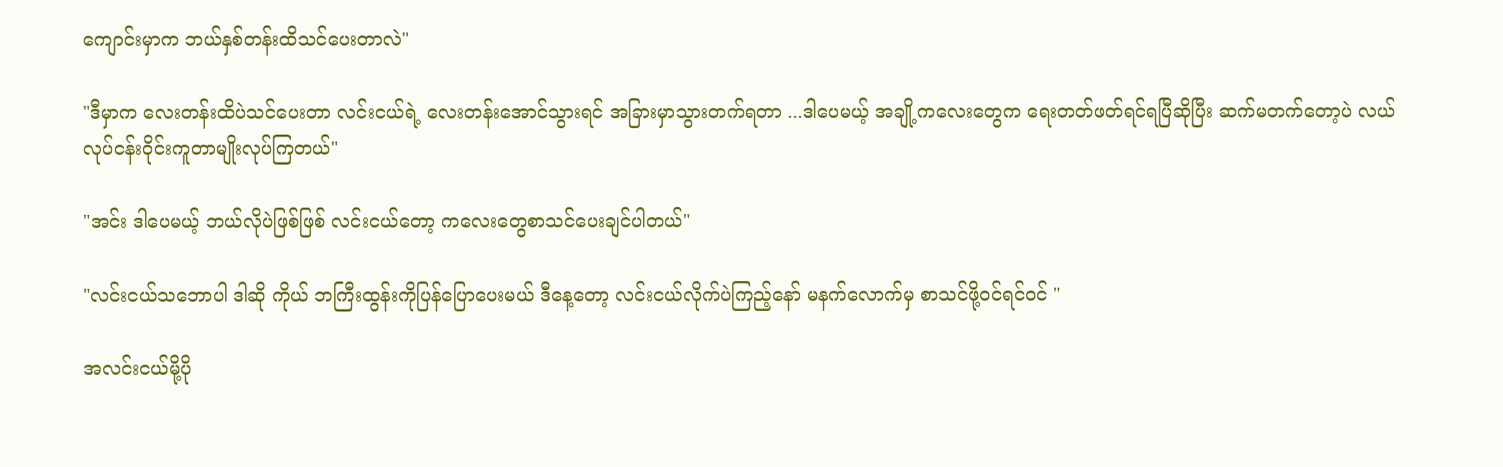ကျောင်းမှာက ဘယ်နှစ်တန်းထိသင်ပေးတာလဲ"

"ဒီမှာက လေးတန်းထိပဲသင်ပေးတာ လင်းငယ်ရဲ့ လေးတန်းအောင်သွားရင် အခြားမှာသွားတက်ရတာ ...ဒါပေမယ့် အချို့ကလေးတွေက ရေးတတ်ဖတ်ရင်ရပြီဆိုပြီး ဆက်မတက်တော့ပဲ လယ်လုပ်ငန်းဝိုင်းကူတာမျိုးလုပ်ကြတယ်"

"အင်း ဒါပေမယ့် ဘယ်လိုပဲဖြစ်ဖြစ် လင်းငယ်တော့ ကလေးတွေစာသင်ပေးချင်ပါတယ်"

"လင်းငယ်သဘောပါ ဒါဆို ကိုယ် ဘကြီးထွန်းကိုပြန်ပြောပေးမယ် ဒီနေ့တော့ လင်းငယ်လိုက်ပဲကြည့်နော် မနက်လောက်မှ စာသင်ဖို့ဝင်ရင်ဝင် "

အလင်းငယ်မို့ပို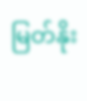မြတ်နိုး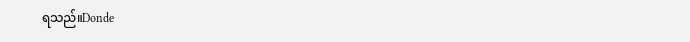ရသည်။Donde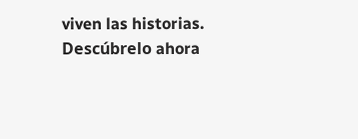viven las historias. Descúbrelo ahora